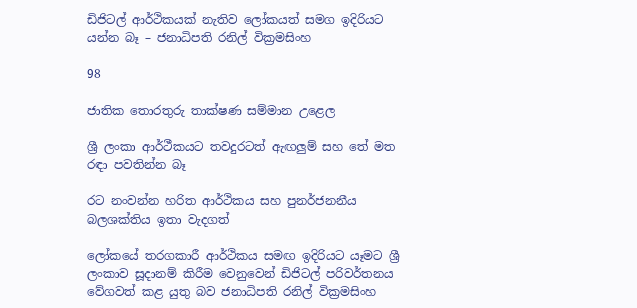ඩිජිටල් ආර්ථිකයක් නැතිව ලෝකයත් සමග ඉදිරියට යන්න බෑ – ජනාධිපති රනිල් වික්‍රමසිංහ

98

ජාතික තොරතුරු තාක්ෂණ සම්මාන උළෙල

ශ්‍රී ලංකා ආර්ථීකයට තවදුරටත් ඇඟලුම් සහ තේ මත රඳා පවතින්න බෑ

රට නංවන්න හරිත ආර්ථිකය සහ පුනර්ජනනීය බලශක්තිය ඉතා වැදගත්

ලෝකයේ තරගකාරී ආර්ථිකය සමඟ ඉදිරියට යෑමට ශ්‍රී ලංකාව සූදානම් කිරීම වෙනුවෙන් ඩිජිටල් පරිවර්තනය වේගවත් කළ යුතු බව ජනාධිපති රනිල් වික්‍රමසිංහ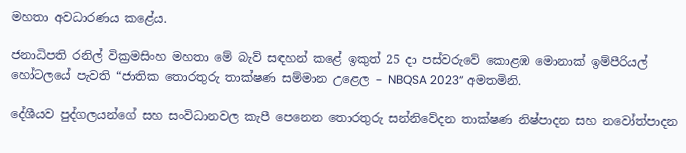මහතා අවධාරණය කළේය.

ජනාධිපති රනිල් වික්‍රමසිංහ මහතා මේ බැව් සඳහන් කළේ ඉකුත් 25 දා පස්වරුවේ කොළඹ මොනාක් ඉම්පීරියල් හෝටලයේ පැවති “ජාතික තොරතුරු තාක්ෂණ සම්මාන උළෙල – NBQSA 2023” අමතමිනි.

දේශීයව පුද්ගලයන්ගේ සහ සංවිධානවල කැපී පෙනෙන තොරතුරු සන්නිවේදන තාක්ෂණ නිෂ්පාදන සහ නවෝත්පාදන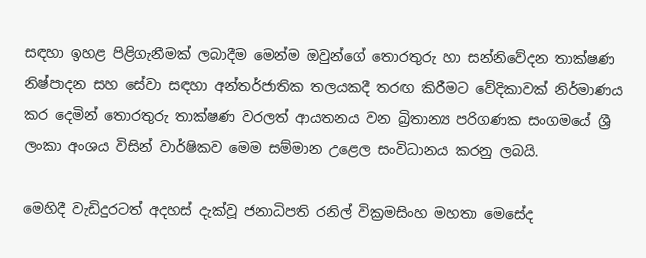සඳහා ඉහළ පිළිගැනීමක් ලබාදීම මෙන්ම ඔවුන්ගේ තොරතුරු හා සන්නිවේදන තාක්ෂණ නිෂ්පාදන සහ සේවා සඳහා අන්තර්ජාතික තලයකදී තරඟ කිරීමට වේදිකාවක් නිර්මාණය කර දෙමින් තොරතුරු තාක්ෂණ වරලත් ආයතනය වන බ්‍රිතාන්‍ය පරිගණක සංගමයේ ශ්‍රී ලංකා අංශය විසින් වාර්ෂිකව මෙම සම්මාන උළෙල සංවිධානය කරනු ලබයි.

මෙහිදී වැඩිදුරටත් අදහස් දැක්වූ ජනාධිපති රනිල් වික්‍රමසිංහ මහතා මෙසේද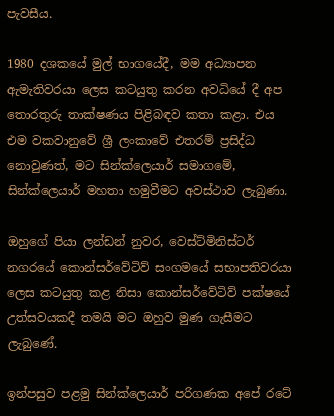පැවසීය.

1980 දශකයේ මුල් භාගයේදී, මම අධ්‍යාපන ඇමැතිවරයා ලෙස කටයුතු කරන අවධියේ දී අප තොරතුරු තාක්ෂණය පිළිබඳව කතා කළා. එය එම වකවානුවේ ශ්‍රී ලංකාවේ එතරම් ප්‍රසිද්ධ නොවුණත්, මට සින්ක්ලෙයාර් සමාගමේ, සින්ක්ලෙයාර් මහතා හමුවීමට අවස්ථාව ලැබුණා.

ඔහුගේ පියා ලන්ඩන් නුවර, වෙස්ට්මිනිස්ටර් නගරයේ කොන්සර්වේටිව් සංගමයේ සභාපතිවරයා ලෙස කටයුතු කළ නිසා කොන්සර්වේටිව් පක්ෂයේ උත්සවයකදී තමයි මට ඔහුව මුණ ගැසීමට ලැබුණේ.

ඉන්පසුව පළමු සින්ක්ලෙයාර් පරිගණක අපේ රටේ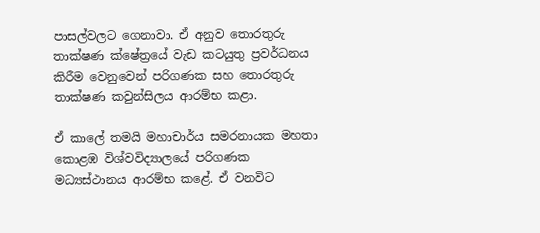පාසල්වලට ගෙනාවා. ඒ අනුව තොරතුරු තාක්ෂණ ක්ෂේත්‍රයේ වැඩ කටයුතු ප්‍රවර්ධනය කිරීම වෙනුවෙන් පරිගණක සහ තොරතුරු තාක්ෂණ කවුන්සිලය ආරම්භ කළා.

ඒ කාලේ තමයි මහාචාර්ය සමරනායක මහතා කොළඹ විශ්වවිද්‍යාලයේ පරිගණක මධ්‍යස්ථානය ආරම්භ කළේ. ඒ වනවිට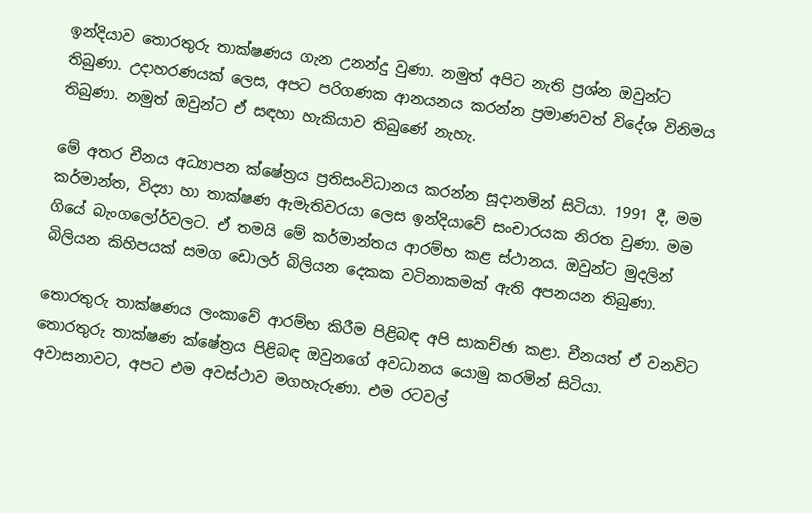ඉන්දියාව තොරතුරු තාක්ෂණය ගැන උනන්දු වුණා. නමුත් අපිට නැති ප්‍රශ්න ඔවුන්ට තිබුණා. උදාහරණයක් ලෙස, අපට පරිගණක ආනයනය කරන්න ප්‍රමාණවත් විදේශ විනිමය තිබුණා. නමුත් ඔවුන්ට ඒ සඳහා හැකියාව තිබුණේ නැහැ.

මේ අතර චීනය අධ්‍යාපන ක්ෂේත්‍රය ප්‍රතිසංවිධානය කරන්න සූදානමින් සිටියා. 1991 දී, මම කර්මාන්ත, විද්‍යා හා තාක්ෂණ ඇමැතිවරයා ලෙස ඉන්දියාවේ සංචාරයක නිරත වුණා. මම ගියේ බැංගලෝර්වලට. ඒ තමයි මේ කර්මාන්තය ආරම්භ කළ ස්ථානය. ඔවුන්ට මුදලින් බිලියන කිහිපයක් සමග ඩොලර් බිලියන දෙකක වටිනාකමක් ඇති අපනයන තිබුණා.

තොරතුරු තාක්ෂණය ලංකාවේ ආරම්භ කිරීම පිළිබඳ අපි සාකච්ඡා කළා. චීනයත් ඒ වනවිට තොරතුරු තාක්ෂණ ක්ෂේත්‍රය පිළිබඳ ඔවුනගේ අවධානය යොමු කරමින් සිටියා. අවාසනාවට, අපට එම අවස්ථාව මගහැරුණා. එම රටවල්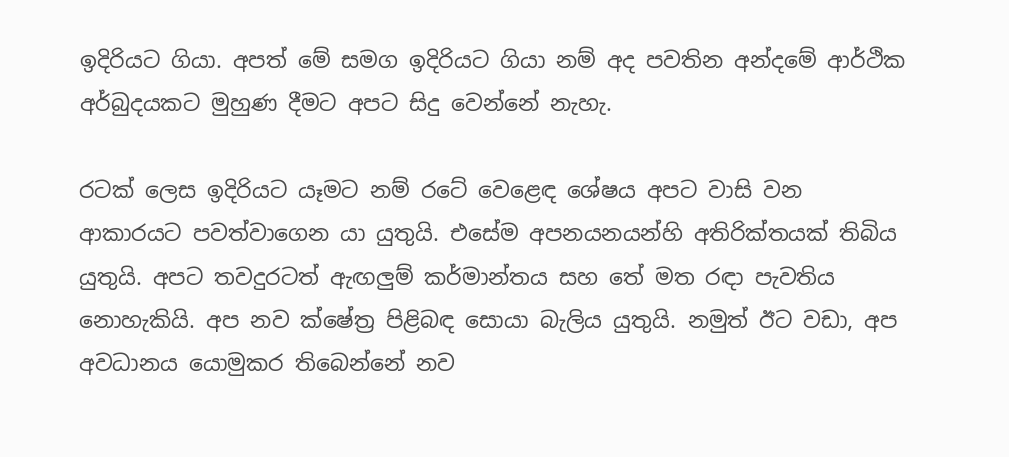ඉදිරියට ගියා. අපත් මේ සමග ඉදිරියට ගියා නම් අද පවතින අන්දමේ ආර්ථික අර්බුදයකට මුහුණ දීමට අපට සිදු වෙන්නේ නැහැ.

රටක් ලෙස ඉදිරියට යෑමට නම් රටේ වෙළෙඳ ශේෂය අපට වාසි වන ආකාරයට පවත්වාගෙන යා යුතුයි. එසේම අපනයනයන්හි අතිරික්තයක් තිබිය යුතුයි. අපට තවදුරටත් ඇඟලුම් කර්මාන්තය සහ තේ මත රඳා පැවතිය නොහැකියි. අප නව ක්ෂේත්‍ර පිළිබඳ සොයා බැලිය යුතුයි. නමුත් ඊට වඩා, අප අවධානය යොමුකර තිබෙන්නේ නව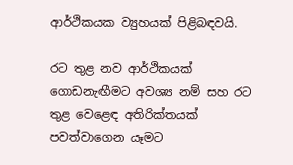ආර්ථිකයක ව්‍යුහයක් පිළිබඳවයි.

රට තුළ නව ආර්ථිකයක් ගොඩනැඟීමට අවශ්‍ය නම් සහ රට තුළ වෙළෙඳ අතිරික්තයක් පවත්වාගෙන යෑමට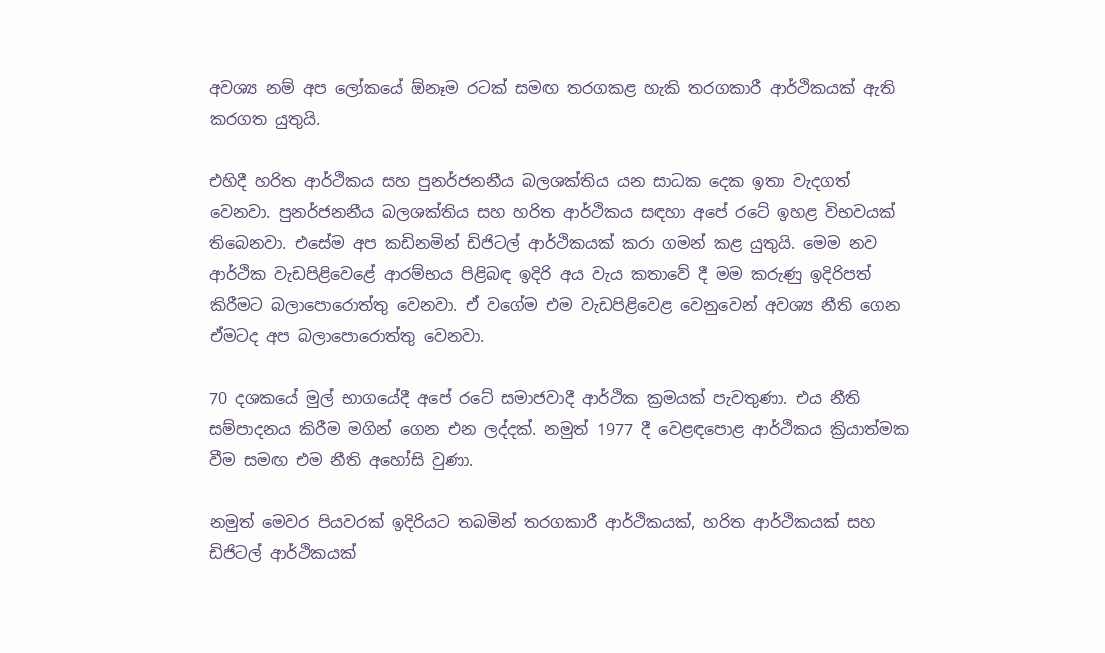අවශ්‍ය නම් අප ලෝකයේ ඕනෑම රටක් සමඟ තරගකළ හැකි තරගකාරී ආර්ථිකයක් ඇති කරගත යුතුයි.

එහිදී හරිත ආර්ථිකය සහ පුනර්ජනනීය බලශක්තිය යන සාධක දෙක ඉතා වැදගත් වෙනවා. පුනර්ජනනීය බලශක්තිය සහ හරිත ආර්ථිකය සඳහා අපේ රටේ ඉහළ විභවයක් තිබෙනවා. එසේම අප කඩිනමින් ඩිජිටල් ආර්ථිකයක් කරා ගමන් කළ යුතුයි. මෙම නව ආර්ථික වැඩපිළිවෙළේ ආරම්භය පිළිබඳ ඉදිරි අය වැය කතාවේ දී මම කරුණු ඉදිරිපත් කිරීමට බලාපොරොත්තු වෙනවා. ඒ වගේම එම වැඩපිළිවෙළ වෙනුවෙන් අවශ්‍ය නීති ගෙන ඒමටද අප බලාපොරොත්තු වෙනවා.

70 දශකයේ මුල් භාගයේදී අපේ රටේ සමාජවාදී ආර්ථික ක්‍රමයක් පැවතුණා. එය නීති සම්පාදනය කිරීම මගින් ගෙන එන ලද්දක්. නමුත් 1977 දී වෙළඳපොළ ආර්ථිකය ක්‍රියාත්මක වීම සමඟ එම නීති අහෝසි වුණා.

නමුත් මෙවර පියවරක් ඉදිරියට තබමින් තරගකාරී ආර්ථිකයක්, හරිත ආර්ථිකයක් සහ ඩිජිටල් ආර්ථිකයක්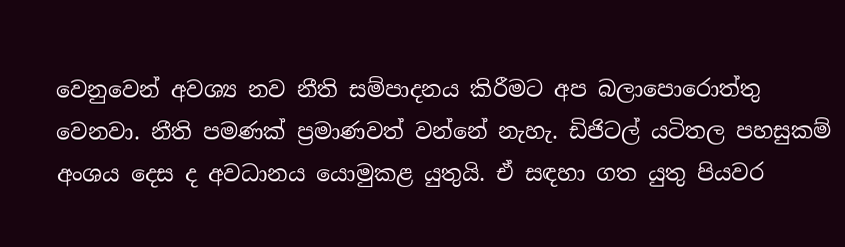වෙනුවෙන් අවශ්‍ය නව නීති සම්පාදනය කිරීමට අප බලාපොරොත්තු වෙනවා. නීති පමණක් ප්‍රමාණවත් වන්නේ නැහැ. ඩිජිටල් යටිතල පහසුකම් අංශය දෙස ද අවධානය යොමුකළ යුතුයි. ඒ සඳහා ගත යුතු පියවර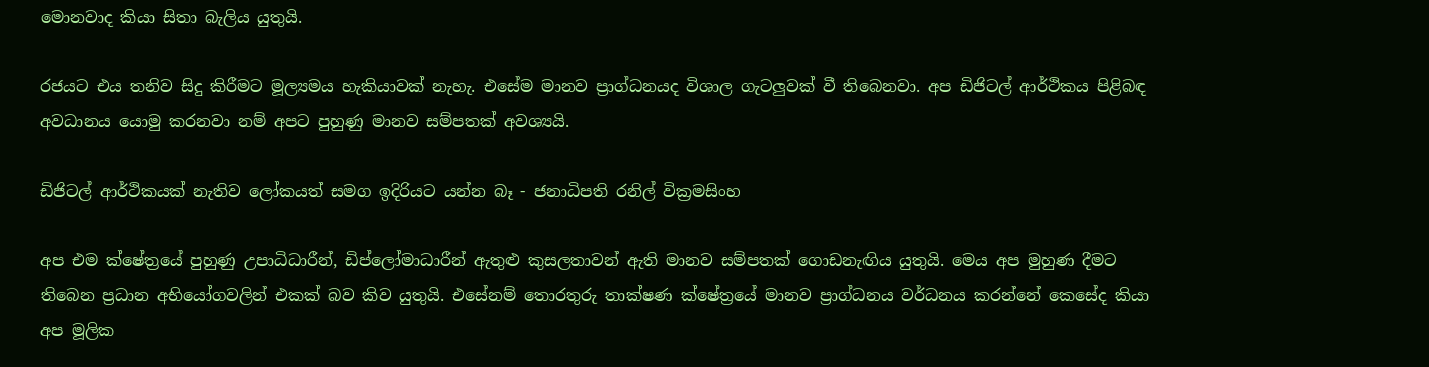මොනවාද කියා සිතා බැලිය යුතුයි.

රජයට එය තනිව සිදු කිරීමට මූල්‍යමය හැකියාවක් නැහැ. එසේම මානව ප්‍රාග්ධනයද විශාල ගැටලුවක් වී තිබෙනවා. අප ඩිජිටල් ආර්ථිකය පිළිබඳ අවධානය යොමු කරනවා නම් අපට පුහුණු මානව සම්පතක් අවශ්‍යයි.

ඩිජිටල් ආර්ථිකයක් නැතිව ලෝකයත් සමග ඉදිරියට යන්න බෑ - ජනාධිපති රනිල් වික්‍රමසිංහ

අප එම ක්ෂේත්‍රයේ පුහුණු උපාධිධාරීන්, ඩිප්ලෝමාධාරීන් ඇතුළු කුසලතාවන් ඇති මානව සම්පතක් ගොඩනැඟිය යුතුයි. මෙය අප මුහුණ දීමට තිබෙන ප්‍රධාන අභියෝගවලින් එකක් බව කිව යුතුයි. එසේනම් තොරතුරු තාක්ෂණ ක්ෂේත්‍රයේ මානව ප්‍රාග්ධනය වර්ධනය කරන්නේ කෙසේද කියා අප මූලික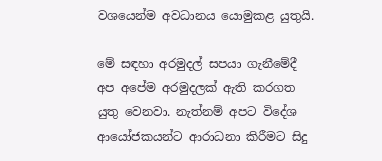වශයෙන්ම අවධානය යොමුකළ යුතුයි.

මේ සඳහා අරමුදල් සපයා ගැනීමේදී අප අපේම අරමුදලක් ඇති කරගත යුතු වෙනවා. නැත්නම් අපට විදේශ ආයෝජකයන්ට ආරාධනා කිරීමට සිදු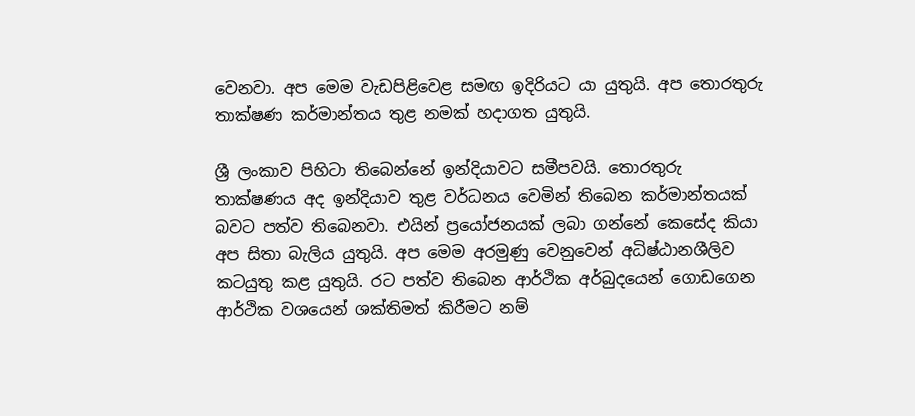වෙනවා. අප මෙම වැඩපිළිවෙළ සමඟ ඉදිරියට යා යුතුයි. අප තොරතුරු තාක්ෂණ කර්මාන්තය තුළ නමක් හදාගත යුතුයි.

ශ්‍රී ලංකාව පිහිටා තිබෙන්නේ ඉන්දියාවට සමීපවයි. තොරතුරු තාක්ෂණය අද ඉන්දියාව තුළ වර්ධනය වෙමින් තිබෙන කර්මාන්තයක් බවට පත්ව තිබෙනවා. එයින් ප්‍රයෝජනයක් ලබා ගන්නේ කෙසේද කියා අප සිතා බැලිය යුතුයි. අප මෙම අරමුණු වෙනුවෙන් අධිෂ්ඨානශීලිව කටයුතු කළ යුතුයි. රට පත්ව තිබෙන ආර්ථික අර්බුදයෙන් ගොඩගෙන ආර්ථික වශයෙන් ශක්තිමත් කිරීමට නම්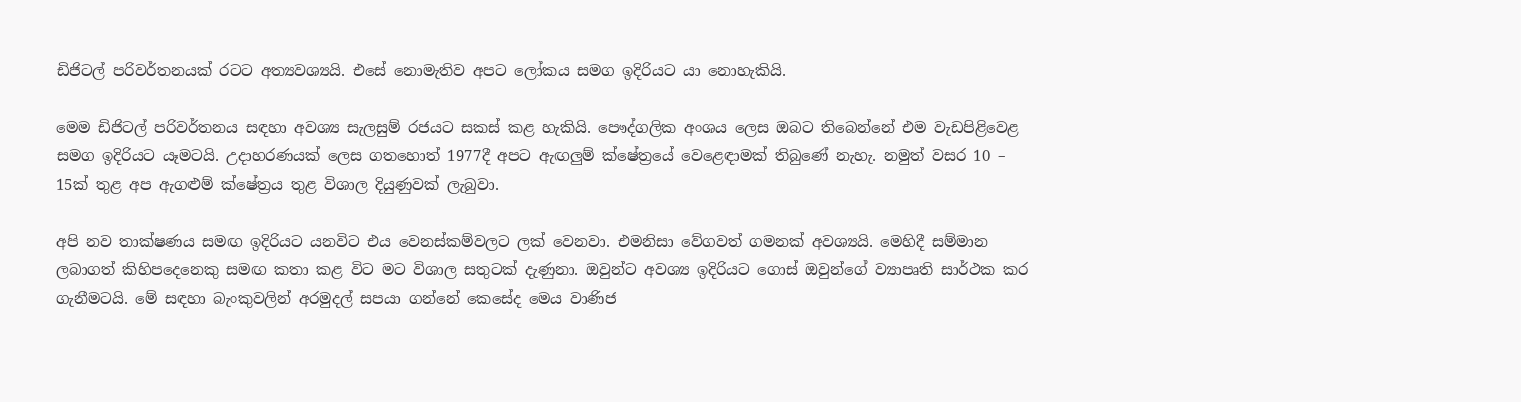ඩිජිටල් පරිවර්තනයක් රටට අත්‍යවශ්‍යයි. එසේ නොමැතිව අපට ලෝකය සමග ඉදිරියට යා නොහැකියි.

මෙම ඩිජිටල් පරිවර්තනය සඳහා අවශ්‍ය සැලසුම් රජයට සකස් කළ හැකියි. පෞද්ගලික අංශය ලෙස ඔබට තිබෙන්නේ එම වැඩපිළිවෙළ සමග ඉදිරියට යෑමටයි. උදාහරණයක් ලෙස ගතහොත් 1977දී අපට ඇඟලුම් ක්ෂේත්‍රයේ වෙළෙඳාමක් තිබුණේ නැහැ. නමුත් වසර 10 – 15ක් තුළ අප ඇගළුම් ක්ෂේත්‍රය තුළ විශාල දියුණුවක් ලැබුවා.

අපි නව තාක්ෂණය සමඟ ඉදිරියට යනවිට එය වෙනස්කම්වලට ලක් වෙනවා. එමනිසා වේගවත් ගමනක් අවශ්‍යයි. මෙහිදී සම්මාන ලබාගත් කිහිපදෙනෙකු සමඟ කතා කළ විට මට විශාල සතුටක් දැණුනා. ඔවුන්ට අවශ්‍ය ඉදිරියට ගොස් ඔවුන්ගේ ව්‍යාපෘති සාර්ථක කර ගැනීමටයි. මේ සඳහා බැංකුවලින් අරමුදල් සපයා ගන්නේ කෙසේද මෙය වාණිජ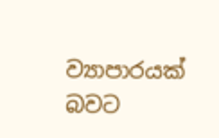ව්‍යාපාරයක් බවට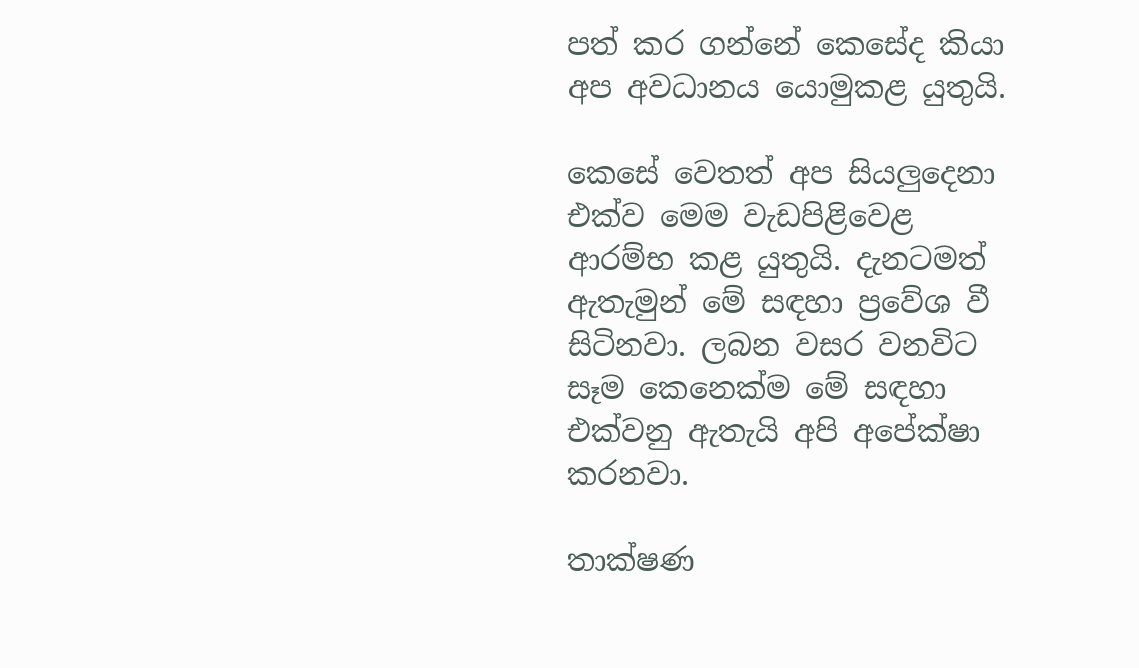පත් කර ගන්නේ කෙසේද කියා අප අවධානය යොමුකළ යුතුයි.

කෙසේ වෙතත් අප සියලුදෙනා එක්ව මෙම වැඩපිළිවෙළ ආරම්භ කළ යුතුයි. දැනටමත් ඇතැමුන් මේ සඳහා ප්‍රවේශ වී සිටිනවා. ලබන වසර වනවිට සෑම කෙනෙක්ම මේ සඳහා එක්වනු ඇතැයි අපි අපේක්ෂා කරනවා.

තාක්ෂණ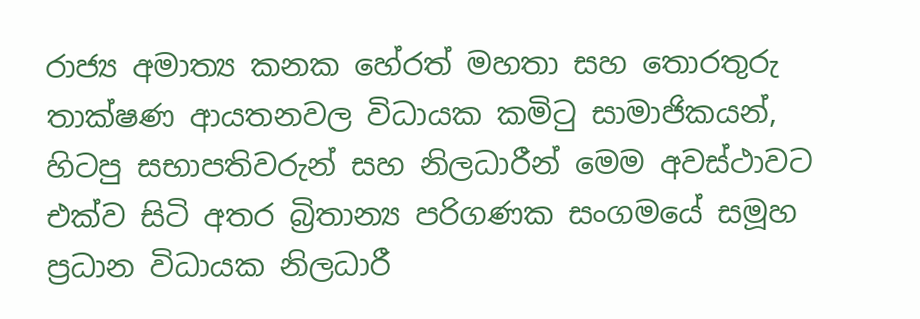රාජ්‍ය අමාත්‍ය කනක හේරත් මහතා සහ තොරතුරු තාක්ෂණ ආයතනවල විධායක කමිටු සාමාජිකයන්, හිටපු සභාපතිවරුන් සහ නිලධාරීන් මෙම අවස්ථාවට එක්ව සිටි අතර බ්‍රිතාන්‍ය පරිගණක සංගමයේ සමූහ ප්‍රධාන විධායක නිලධාරී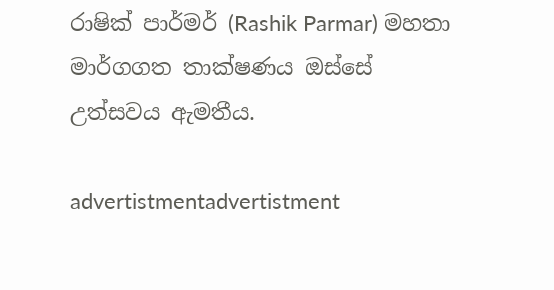රාෂික් පාර්මර් (Rashik Parmar) මහතා මාර්ගගත තාක්ෂණය ඔස්සේ උත්සවය ඇමතීය.

advertistmentadvertistment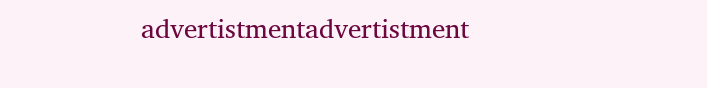advertistmentadvertistment